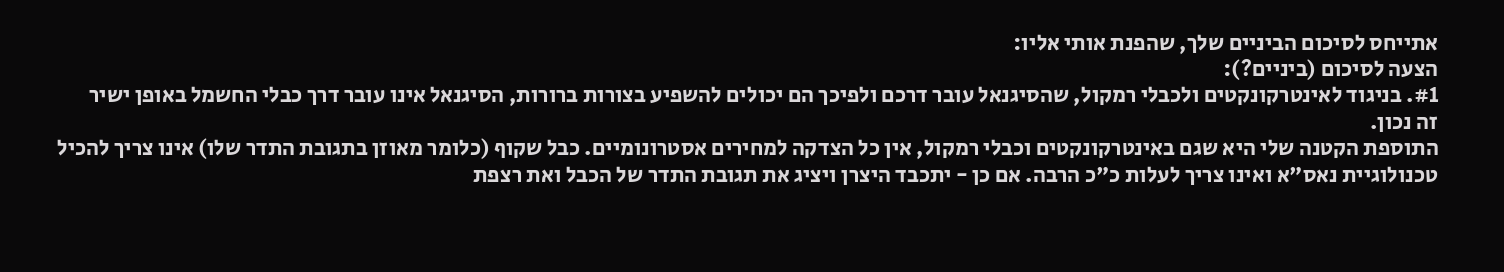אתייחס לסיכום הביניים שלך, שהפנת אותי אליו:
הצעה לסיכום (ביניים?):
#1. בניגוד לאינטרקונקטים ולכבלי רמקול, שהסיגנאל עובר דרכם ולפיכך הם יכולים להשפיע בצורות ברורות, הסיגנאל אינו עובר דרך כבלי החשמל באופן ישיר
זה נכון.
התוספת הקטנה שלי היא שגם באינטרקונקטים וכבלי רמקול, אין כל הצדקה למחירים אסטרונומיים. כבל שקוף (כלומר מאוזן בתגובת התדר שלו) אינו צריך להכיל טכנולוגיית נאס"א ואינו צריך לעלות כ"כ הרבה. אם כן - יתכבד היצרן ויציג את תגובת התדר של הכבל ואת רצפת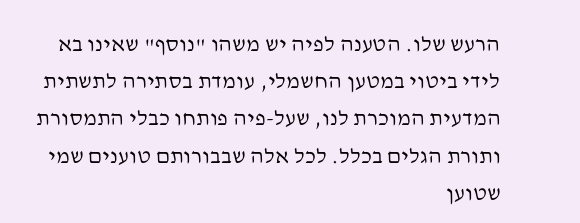הרעש שלו. הטענה לפיה יש משהו "נוסף" שאינו בא לידי ביטוי במטען החשמלי, עומדת בסתירה לתשתית המדעית המוכרת לנו, שעל-פיה פותחו כבלי התמסורת ותורת הגלים בכלל. לכל אלה שבבורותם טוענים שמי שטוען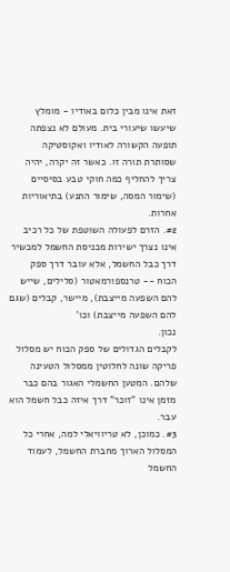זאת אינו מבין כלום באודיו - מומלץ שיעשו שיעורי בית. מעולם לא נצפתה תופעה הקשורה לאודיו ואקוסטיקה שסותרת תורה זו. כאשר זה יקרה, יהיה צריך להחליף כמה חוקי טבע בסיסיים (שימור המסה, שימור התנע) בתיאוריות אחרות.
#2. הזרם לפעולה השוטפת של כל רכיב אינו נצרך ישירות מכניסת החשמל למכשיר דרך כבל החשמל, אלא עובר דרך ספק הכוח -- טרנספורמאטור (סלילים, שייש להם השפעה מייצבת), מיישר, קבלים (שגם להם השפעה מייצבת) וכו'
נכון.
לקבלים הגדולים של ספק הכוח יש מסלול פריקה שונה לחלוטין ממסלול הטעינה שלהם. המטען החשמלי האגור בהם כבר מזמן אינו "זוכר" דרך איזה כבל חשמל הוא עבר.
#3. כמוכן, לא טריוויאלי למה, אחרי כל המסלול הארוך מחברת החשמל, לעמוד החשמל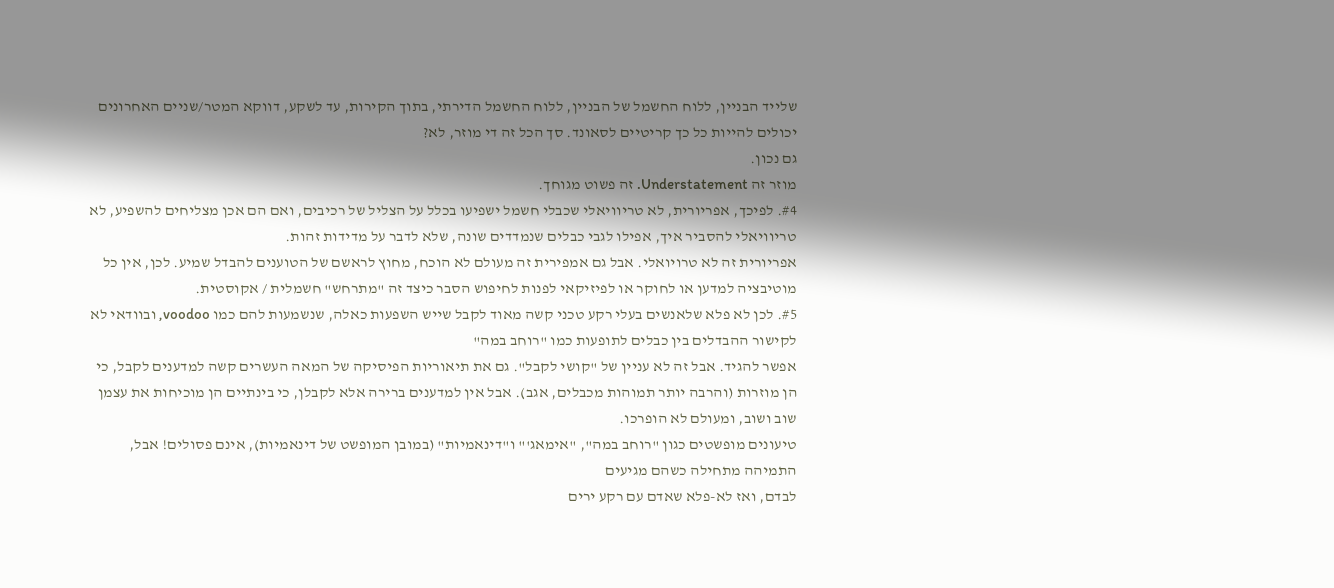שלייד הבניין, ללוח החשמל של הבניין, ללוח החשמל הדירתי, בתוך הקירות, עד לשקע, דווקא המטר/שניים האחרונים יכולים להייות כל כך קריטיים לסאונד. סך הכל זה די מוזר, לא?
גם נכון.
מוזר זה Understatement. זה פשוט מגוחך.
#4. לפיכך, אפריורית, לא טריוויאלי שכבלי חשמל ישפיעו בכלל על הצליל של רכיבים, ואם הם אכן מצליחים להשפיע, לא טריוויאלי להסביר איך, אפילו לגבי כבלים שנמדדים שונה, שלא לדבר על מדידות זהות.
אפריורית זה לא טרויואלי. אבל גם אמפירית זה מעולם לא הוכח, מחוץ לראשם של הטוענים להבדל שמיע. לכן, אין כל מוטיבציה למדען או לחוקר או לפיזיקאי לפנות לחיפוש הסבר כיצד זה "מתרחש" חשמלית / אקוסטית.
#5. לכן לא פלא שלאנשים בעלי רקע טכני קשה מאוד לקבל שייש השפעות כאלה, שנשמעות להם כמו voodoo, ובוודאי לא לקישור ההבדלים בין כבלים לתופעות כמו "רוחב במה"
אפשר להגיד. אבל זה לא עניין של "קושי לקבל". גם את תיאוריות הפיסיקה של המאה העשרים קשה למדענים לקבל, כי הן מוזרות (והרבה יותר תמוהות מכבלים, אגב). אבל אין למדענים ברירה אלא לקבלן, כי בינתיים הן מוכיחות את עצמן שוב ושוב, ומעולם לא הופרכו.
טיעונים מופשטים כגון "רוחב במה", "אימאג'" ו"דינאמיות" (במובן המופשט של דינאמיות), אינם פסולים! אבל, התמיהה מתחילה כשהם מגיעים
לבדם, ואז לא-פלא שאדם עם רקע ירים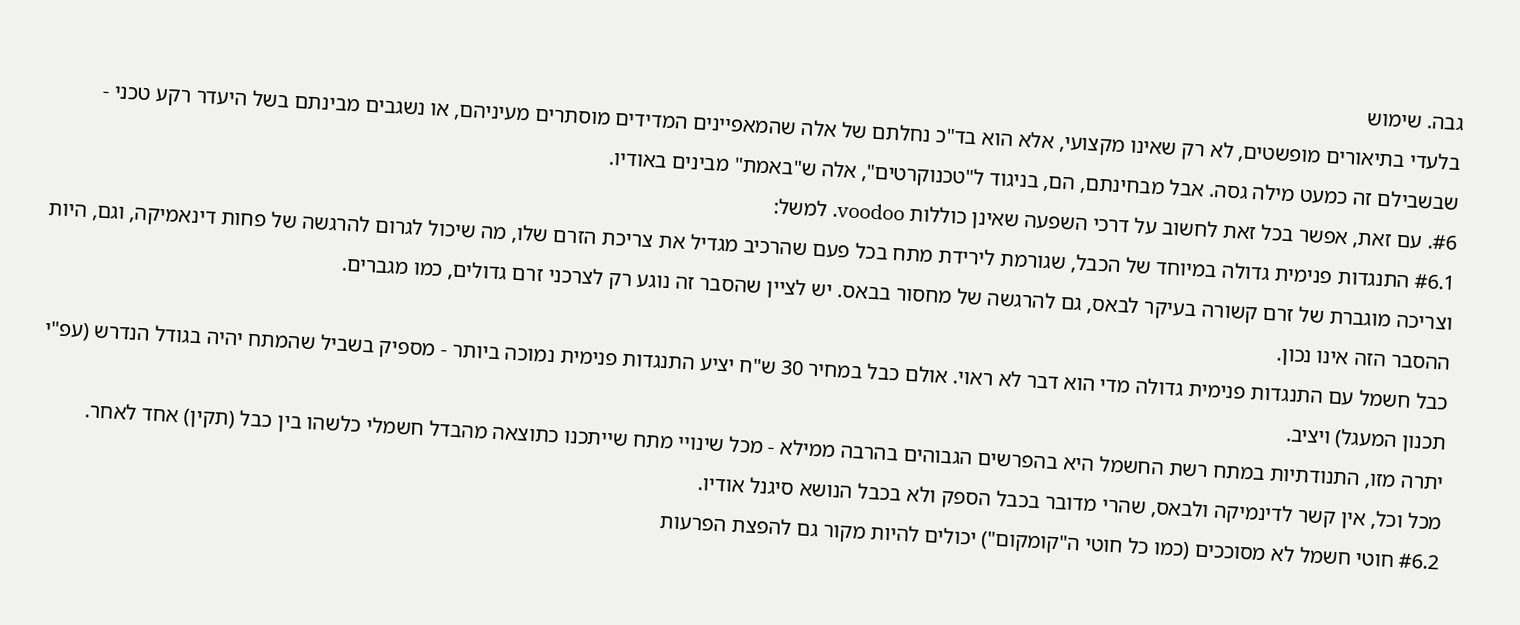גבה. שימוש
בלעדי בתיאורים מופשטים, לא רק שאינו מקצועי, אלא הוא בד"כ נחלתם של אלה שהמאפיינים המדידים מוסתרים מעיניהם, או נשגבים מבינתם בשל היעדר רקע טכני - שבשבילם זה כמעט מילה גסה. אבל מבחינתם, הם, בניגוד ל"טכנוקרטים", אלה ש"באמת" מבינים באודיו.
#6. עם זאת, אפשר בכל זאת לחשוב על דרכי השפעה שאינן כוללות voodoo. למשל:
#6.1 התנגדות פנימית גדולה במיוחד של הכבל, שגורמת לירידת מתח בכל פעם שהרכיב מגדיל את צריכת הזרם שלו, מה שיכול לגרום להרגשה של פחות דינאמיקה, וגם, היות וצריכה מוגברת של זרם קשורה בעיקר לבאס, גם להרגשה של מחסור בבאס. יש לציין שהסבר זה נוגע רק לצרכני זרם גדולים, כמו מגברים.
ההסבר הזה אינו נכון.
כבל חשמל עם התנגדות פנימית גדולה מדי הוא דבר לא ראוי. אולם כבל במחיר 30 ש"ח יציע התנגדות פנימית נמוכה ביותר - מספיק בשביל שהמתח יהיה בגודל הנדרש (עפ"י תכנון המעגל) ויציב.
יתרה מזו, התנודתיות במתח רשת החשמל היא בהפרשים הגבוהים בהרבה ממילא - מכל שינויי מתח שייתכנו כתוצאה מהבדל חשמלי כלשהו בין כבל (תקין) אחד לאחר.
מכל וכל, אין קשר לדינמיקה ולבאס, שהרי מדובר בכבל הספק ולא בכבל הנושא סיגנל אודיו.
#6.2 חוטי חשמל לא מסוככים (כמו כל חוטי ה"קומקום") יכולים להיות מקור גם להפצת הפרעות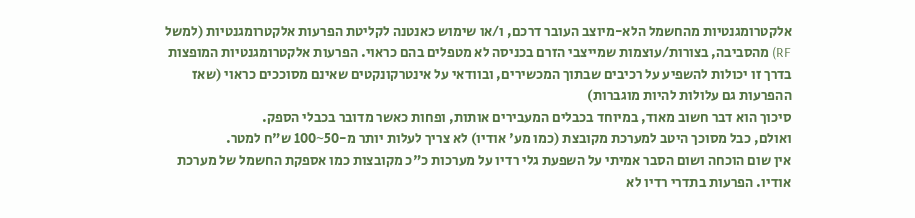אלקטרומגנטיות מהחשמל הלא-מיוצב העובר דרכם, ו/או שימוש כאנטנה לקליטת הפרעות אלקטרומגנטיות (למשל RF) מהסביבה, בצורות/עוצמות שמייצבי הזרם בכניסה לא מטפלים בהם כראוי. הפרעות אלקטרומגנטיות המופצות בדרך זו יכולות להשפיע על רכיבים שבתוך המכשירים, ובוודאי על אינטרקונקטים שאינם מסוככים כראוי (שאז ההפרעות גם עלולות להיות מוגברות)
סיכוך הוא דבר חשוב מאוד, במיוחד בכבלים המעבירים אותות, ופחות כאשר מדובר בכבלי הספק.
ואולם, כבל מסוכך היטב למערכת מקובצת (כמו מע' אודיו) לא צריך לעלות יותר מ-50~100 ש"ח למטר.
אין שום הוכחה ושום הסבר אמיתי על השפעת גלי רדיו על מערכות כ"כ מקובצות כמו אספקת החשמל של מערכת אודיו. הפרעות בתדרי רדיו לא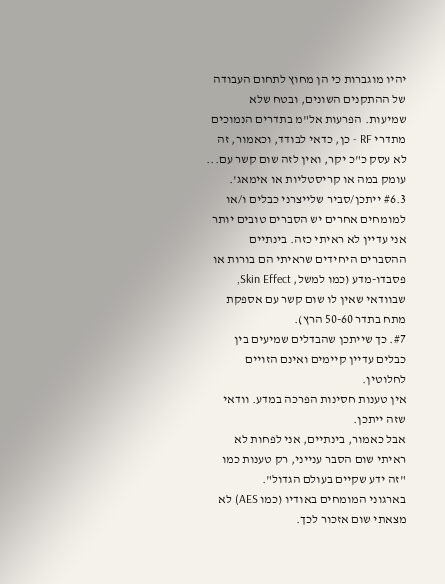יהיו מוגברות כי הן מחוץ לתחום העבודה של ההתקנים השונים, ובטח שלא שמיעות. הפרעות אל"מ בתדרים הנמוכים מתדרי RF - כן, כדאי לבודד, וכאמור, זה לא עסק כ"כ יקר, ואין לזה שום קשר עם... עומק במה או קריסטליות או אימאג'.
#6.3 ייתכן/סביר שלייצרני כבלים ו/או למומחים אחרים יש הסברים טובים יותר
אני עדיין לא ראיתי כזה. בינתיים ההסברים היחידים שראיתי הם בורות או פסבדו-מדע (כמו למשל, Skin Effect, שבוודאי שאין לו שום קשר עם אספקת מתח בתדר 50-60 הרץ).
#7. כך שייתכן שהבדלים שמיעים בין כבלים עדיין קיימים ואינם הזויים לחלוטין.
אין טענות חסינות הפרכה במדע. וודאי שזה ייתכן.
אבל כאמור, בינתיים, אני לפחות לא ראיתי שום הסבר ענייני, רק טענות כמו "זה ידע שקיים בעולם הגדול".
בארגוני המומחים באודיו (כמו AES) לא מצאתי שום אזכור לכך.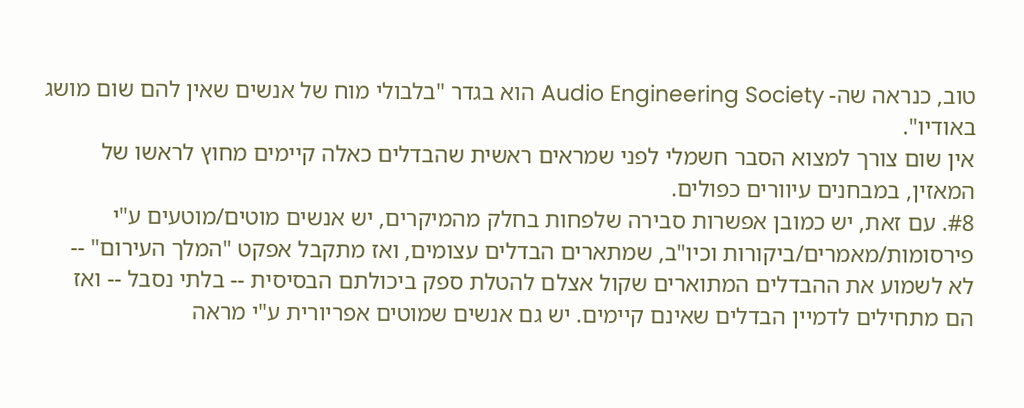טוב, כנראה שה- Audio Engineering Society הוא בגדר "בלבולי מוח של אנשים שאין להם שום מושג באודיו".
אין שום צורך למצוא הסבר חשמלי לפני שמראים ראשית שהבדלים כאלה קיימים מחוץ לראשו של המאזין, במבחנים עיוורים כפולים.
#8. עם זאת, יש כמובן אפשרות סבירה שלפחות בחלק מהמיקרים, יש אנשים מוטים/מוטעים ע"י פירסומות/מאמרים/ביקורות וכיו"ב, שמתארים הבדלים עצומים, ואז מתקבל אפקט "המלך העירום" -- לא לשמוע את ההבדלים המתוארים שקול אצלם להטלת ספק ביכולתם הבסיסית -- בלתי נסבל -- ואז הם מתחילים לדמיין הבדלים שאינם קיימים. יש גם אנשים שמוטים אפריורית ע"י מראה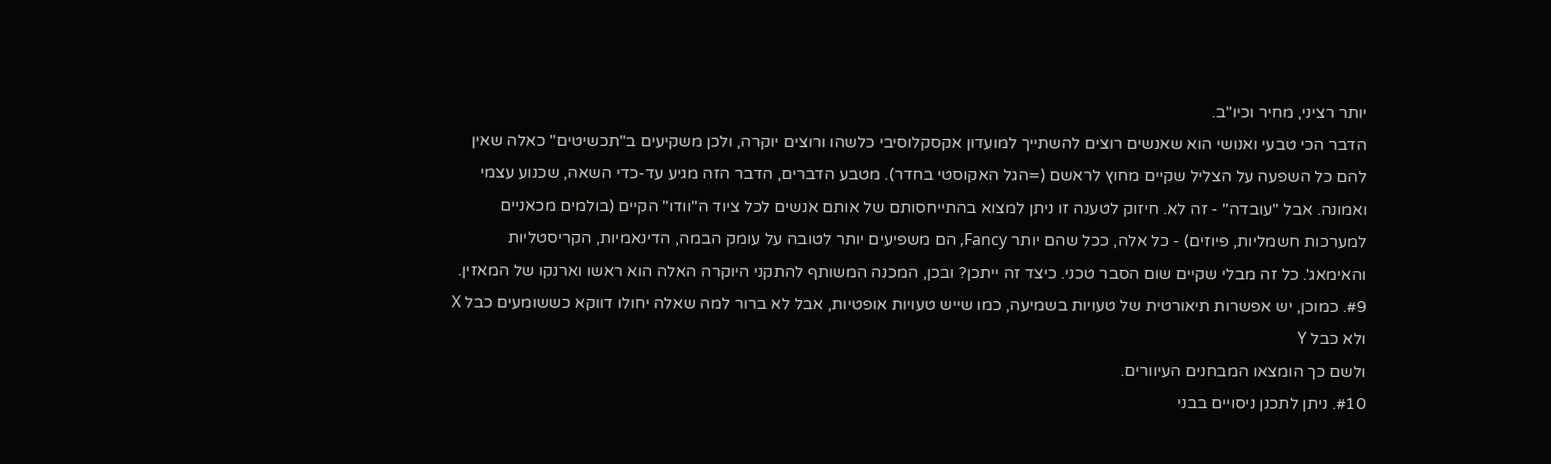יותר רציני, מחיר וכיו"ב.
הדבר הכי טבעי ואנושי הוא שאנשים רוצים להשתייך למועדון אקסקלוסיבי כלשהו ורוצים יוקרה, ולכן משקיעים ב"תכשיטים" כאלה שאין להם כל השפעה על הצליל שקיים מחוץ לראשם (=הגל האקוסטי בחדר). מטבע הדברים, הדבר הזה מגיע עד-כדי השאה, שכנוע עצמי ואמונה. אבל "עובדה" - זה לא. חיזוק לטענה זו ניתן למצוא בהתייחסותם של אותם אנשים לכל ציוד ה"וודו" הקיים (בולמים מכאניים למערכות חשמליות, פיוזים) - כל אלה, ככל שהם יותר Fancy, הם משפיעים יותר לטובה על עומק הבמה, הדינאמיות, הקריסטליות והאימאג'. כל זה מבלי שקיים שום הסבר טכני. כיצד זה ייתכן? ובכן, המכנה המשותף להתקני היוקרה האלה הוא ראשו וארנקו של המאזין.
#9. כמוכן, יש אפשרות תיאורטית של טעויות בשמיעה, כמו שייש טעויות אופטיות, אבל לא ברור למה שאלה יחולו דווקא כששומעים כבל X ולא כבל Y
ולשם כך הומצאו המבחנים העיוורים.
#10. ניתן לתכנן ניסויים בבני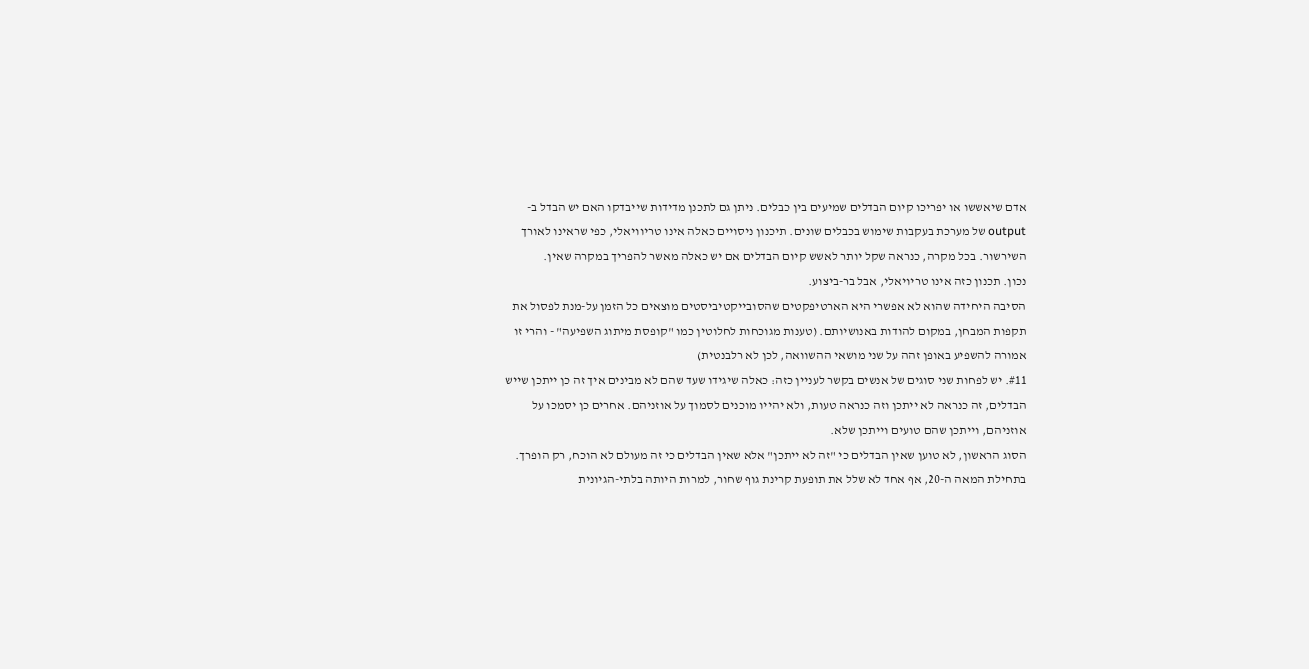אדם שיאששו או יפריכו קיום הבדלים שמיעים בין כבלים. ניתן גם לתכנן מדידות שייבדקו האם יש הבדל ב-output של מערכת בעקבות שימוש בכבלים שונים. תיכנון ניסויים כאלה אינו טריוויאלי, כפי שראינו לאורך השירשור. בכל מקרה, כנראה שקל יותר לאשש קיום הבדלים אם יש כאלה מאשר להפריך במקרה שאין.
נכון. תכנון כזה אינו טריויאלי, אבל בר-ביצוע.
הסיבה היחידה שהוא לא אפשרי היא הארטיפקטים שהסובייקטיביסטים מוצאים כל הזמן על-מנת לפסול את תקפות המבחן, במקום להודות באנושיותם. (טענות מגוכחות לחלוטין כמו "קופסת מיתוג השפיעה" - והרי זו אמורה להשפיע באופן זהה על שני מושאי ההשוואה, לכן לא רלבנטית)
#11. יש לפחות שני סוגים של אנשים בקשר לעניין כזה: כאלה שיגידו שעד שהם לא מבינים איך זה כן ייתכן שייש הבדלים, זה כנראה לא ייתכן וזה כנראה טעות, ולא יהייו מוכנים לסמוך על אוזניהם. אחרים כן יסמכו על אוזניהם, וייתכן שהם טועים וייתכן שלא.
הסוג הראשון, לא טוען שאין הבדלים כי "זה לא ייתכן" אלא שאין הבדלים כי זה מעולם לא הוכח, רק הופרך. בתחילת המאה ה-20, אף אחד לא שלל את תופעת קרינת גוף שחור, למרות היותה בלתי-הגיונית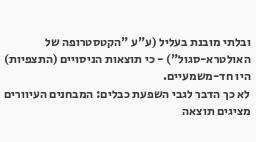ובלתי מובנת בעליל (ע"ע "הקטסטרופה של האולטרא-סגול") - כי תוצאות הניסויים (התצפיות) היו חד-משמעיים.
לא כך הדבר לגבי השפעת כבלים: המבחנים העיוורים מציגים תוצאה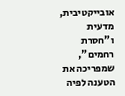אובייקטיבית, מדעית ו"חסרת רחמים", שמפריכה את הטענה לפיה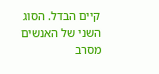קיים הבדל. הסוג השני של האנשים מסרב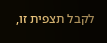לקבל תצפית זו,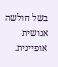בשל חולשה אנושית אופיינית.